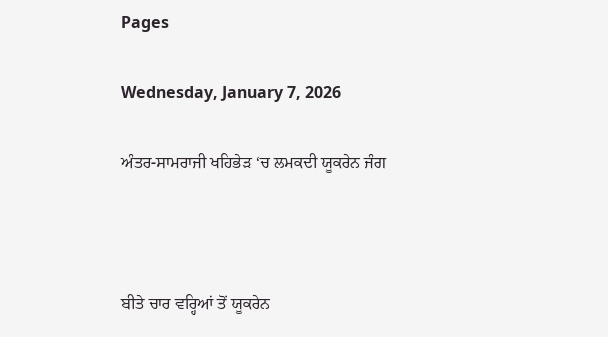Pages

Wednesday, January 7, 2026

ਅੰਤਰ-ਸਾਮਰਾਜੀ ਖਹਿਭੇੜ ‘ਚ ਲਮਕਦੀ ਯੂਕਰੇਨ ਜੰਗ



ਬੀਤੇ ਚਾਰ ਵਰ੍ਹਿਆਂ ਤੋਂ ਯੂਕਰੇਨ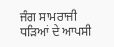ਜੰਗ ਸਾਮਰਾਜੀ ਧੜਿਆਂ ਦੇ ਆਪਸੀ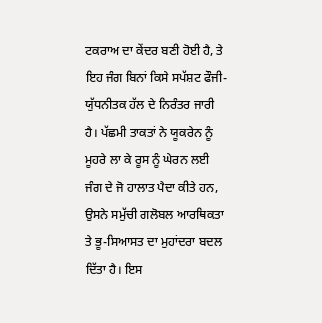ਟਕਰਾਅ ਦਾ ਕੇਂਦਰ ਬਣੀ ਹੋਈ ਹੈ, ਤੇ ਇਹ ਜੰਗ ਬਿਨਾਂ ਕਿਸੇ ਸਪੱਸ਼ਟ ਫੌਜੀ-ਯੁੱਧਨੀਤਕ ਹੱਲ ਦੇ ਨਿਰੰਤਰ ਜਾਰੀ ਹੈ। ਪੱਛਮੀ ਤਾਕਤਾਂ ਨੇ ਯੂਕਰੇਨ ਨੂੰ ਮੂਹਰੇ ਲਾ ਕੇ ਰੂਸ ਨੂੰ ਘੇਰਨ ਲਈ ਜੰਗ ਦੇ ਜੋ ਹਾਲਾਤ ਪੈਦਾ ਕੀਤੇ ਹਨ, ਉਸਨੇ ਸਮੁੱਚੀ ਗਲੋਬਲ ਆਰਥਿਕਤਾ ਤੇ ਭੂ-ਸਿਆਸਤ ਦਾ ਮੁਹਾਂਦਰਾ ਬਦਲ ਦਿੱਤਾ ਹੈ। ਇਸ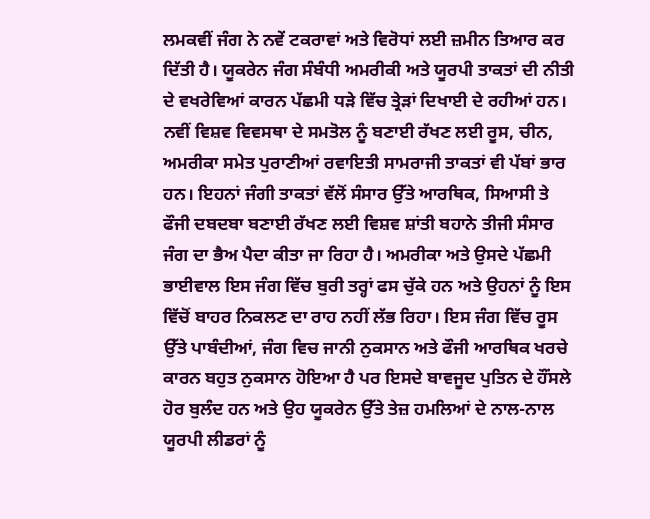ਲਮਕਵੀਂ ਜੰਗ ਨੇ ਨਵੇਂ ਟਕਰਾਵਾਂ ਅਤੇ ਵਿਰੋਧਾਂ ਲਈ ਜ਼ਮੀਨ ਤਿਆਰ ਕਰ ਦਿੱਤੀ ਹੈ। ਯੂਕਰੇਨ ਜੰਗ ਸੰਬੰਧੀ ਅਮਰੀਕੀ ਅਤੇ ਯੂਰਪੀ ਤਾਕਤਾਂ ਦੀ ਨੀਤੀ ਦੇ ਵਖਰੇਵਿਆਂ ਕਾਰਨ ਪੱਛਮੀ ਧੜੇ ਵਿੱਚ ਤ੍ਰੇੜਾਂ ਦਿਖਾਈ ਦੇ ਰਹੀਆਂ ਹਨ। ਨਵੀਂ ਵਿਸ਼ਵ ਵਿਵਸਥਾ ਦੇ ਸਮਤੋਲ ਨੂੰ ਬਣਾਈ ਰੱਖਣ ਲਈ ਰੂਸ, ਚੀਨ, ਅਮਰੀਕਾ ਸਮੇਤ ਪੁਰਾਣੀਆਂ ਰਵਾਇਤੀ ਸਾਮਰਾਜੀ ਤਾਕਤਾਂ ਵੀ ਪੱਬਾਂ ਭਾਰ ਹਨ। ਇਹਨਾਂ ਜੰਗੀ ਤਾਕਤਾਂ ਵੱਲੋਂ ਸੰਸਾਰ ਉੱਤੇ ਆਰਥਿਕ, ਸਿਆਸੀ ਤੇ ਫੌਜੀ ਦਬਦਬਾ ਬਣਾਈ ਰੱਖਣ ਲਈ ਵਿਸ਼ਵ ਸ਼ਾਂਤੀ ਬਹਾਨੇ ਤੀਜੀ ਸੰਸਾਰ ਜੰਗ ਦਾ ਭੈਅ ਪੈਦਾ ਕੀਤਾ ਜਾ ਰਿਹਾ ਹੈ। ਅਮਰੀਕਾ ਅਤੇ ਉਸਦੇ ਪੱਛਮੀ ਭਾਈਵਾਲ ਇਸ ਜੰਗ ਵਿੱਚ ਬੁਰੀ ਤਰ੍ਹਾਂ ਫਸ ਚੁੱਕੇ ਹਨ ਅਤੇ ਉਹਨਾਂ ਨੂੰ ਇਸ ਵਿੱਚੋਂ ਬਾਹਰ ਨਿਕਲਣ ਦਾ ਰਾਹ ਨਹੀਂ ਲੱਭ ਰਿਹਾ। ਇਸ ਜੰਗ ਵਿੱਚ ਰੂਸ ਉੱਤੇ ਪਾਬੰਦੀਆਂ, ਜੰਗ ਵਿਚ ਜਾਨੀ ਨੁਕਸਾਨ ਅਤੇ ਫੌਜੀ ਆਰਥਿਕ ਖਰਚੇ ਕਾਰਨ ਬਹੁਤ ਨੁਕਸਾਨ ਹੋਇਆ ਹੈ ਪਰ ਇਸਦੇ ਬਾਵਜੂਦ ਪੁਤਿਨ ਦੇ ਹੌਂਸਲੇ ਹੋਰ ਬੁਲੰਦ ਹਨ ਅਤੇ ਉਹ ਯੂਕਰੇਨ ਉੱਤੇ ਤੇਜ਼ ਹਮਲਿਆਂ ਦੇ ਨਾਲ-ਨਾਲ ਯੂਰਪੀ ਲੀਡਰਾਂ ਨੂੰ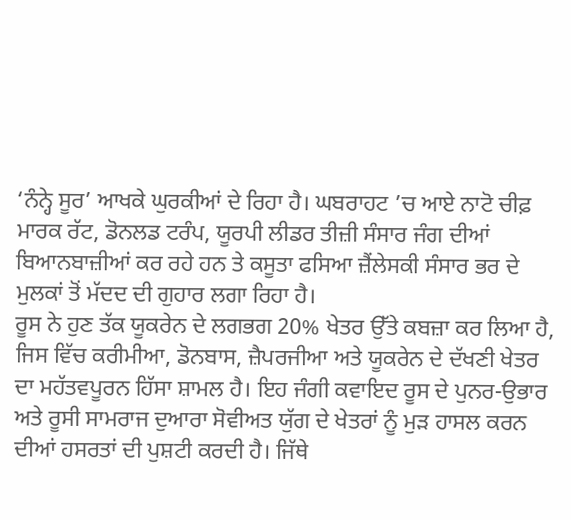‘ਨੰਨ੍ਹੇ ਸੂਰ’ ਆਖਕੇ ਘੁਰਕੀਆਂ ਦੇ ਰਿਹਾ ਹੈ। ਘਬਰਾਹਟ ’ਚ ਆਏ ਨਾਟੋ ਚੀਫ਼ ਮਾਰਕ ਰੱਟ, ਡੋਨਲਡ ਟਰੰਪ, ਯੂਰਪੀ ਲੀਡਰ ਤੀਜ਼ੀ ਸੰਸਾਰ ਜੰਗ ਦੀਆਂ ਬਿਆਨਬਾਜ਼ੀਆਂ ਕਰ ਰਹੇ ਹਨ ਤੇ ਕਸੂਤਾ ਫਸਿਆ ਜ਼ੈਂਲੇਸਕੀ ਸੰਸਾਰ ਭਰ ਦੇ ਮੁਲਕਾਂ ਤੋਂ ਮੱਦਦ ਦੀ ਗੁਹਾਰ ਲਗਾ ਰਿਹਾ ਹੈ।
ਰੂਸ ਨੇ ਹੁਣ ਤੱਕ ਯੂਕਰੇਨ ਦੇ ਲਗਭਗ 20% ਖੇਤਰ ਉੱਤੇ ਕਬਜ਼ਾ ਕਰ ਲਿਆ ਹੈ, ਜਿਸ ਵਿੱਚ ਕਰੀਮੀਆ, ਡੋਨਬਾਸ, ਜ਼ੈਪਰਜੀਆ ਅਤੇ ਯੂਕਰੇਨ ਦੇ ਦੱਖਣੀ ਖੇਤਰ ਦਾ ਮਹੱਤਵਪੂਰਨ ਹਿੱਸਾ ਸ਼ਾਮਲ ਹੈ। ਇਹ ਜੰਗੀ ਕਵਾਇਦ ਰੂਸ ਦੇ ਪੁਨਰ-ਉਭਾਰ ਅਤੇ ਰੂਸੀ ਸਾਮਰਾਜ ਦੁਆਰਾ ਸੋਵੀਅਤ ਯੁੱਗ ਦੇ ਖੇਤਰਾਂ ਨੂੰ ਮੁੜ ਹਾਸਲ ਕਰਨ ਦੀਆਂ ਹਸਰਤਾਂ ਦੀ ਪੁਸ਼ਟੀ ਕਰਦੀ ਹੈ। ਜਿੱਥੇ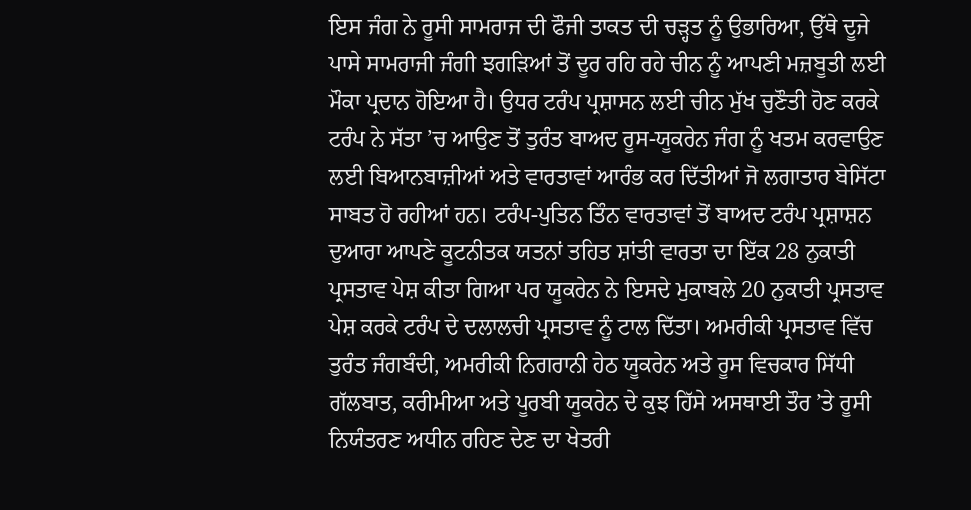ਇਸ ਜੰਗ ਨੇ ਰੂਸੀ ਸਾਮਰਾਜ ਦੀ ਫੌਜੀ ਤਾਕਤ ਦੀ ਚੜ੍ਹਤ ਨੂੰ ਉਭਾਰਿਆ, ਉੱਥੇ ਦੂਜੇ ਪਾਸੇ ਸਾਮਰਾਜੀ ਜੰਗੀ ਝਗੜਿਆਂ ਤੋਂ ਦੂਰ ਰਹਿ ਰਹੇ ਚੀਨ ਨੂੰ ਆਪਣੀ ਮਜ਼ਬੂਤੀ ਲਈ ਮੌਕਾ ਪ੍ਰਦਾਨ ਹੋਇਆ ਹੈ। ਉਧਰ ਟਰੰਪ ਪ੍ਰਸ਼ਾਸਨ ਲਈ ਚੀਨ ਮੁੱਖ ਚੁਣੌਤੀ ਹੋਣ ਕਰਕੇ ਟਰੰਪ ਨੇ ਸੱਤਾ ’ਚ ਆਉਣ ਤੋਂ ਤੁਰੰਤ ਬਾਅਦ ਰੂਸ-ਯੂਕਰੇਨ ਜੰਗ ਨੂੰ ਖਤਮ ਕਰਵਾਉਣ ਲਈ ਬਿਆਨਬਾਜ਼ੀਆਂ ਅਤੇ ਵਾਰਤਾਵਾਂ ਆਰੰਭ ਕਰ ਦਿੱਤੀਆਂ ਜੋ ਲਗਾਤਾਰ ਬੇਸਿੱਟਾ ਸਾਬਤ ਹੋ ਰਹੀਆਂ ਹਨ। ਟਰੰਪ-ਪੁਤਿਨ ਤਿੰਨ ਵਾਰਤਾਵਾਂ ਤੋਂ ਬਾਅਦ ਟਰੰਪ ਪ੍ਰਸ਼ਾਸ਼ਨ ਦੁਆਰਾ ਆਪਣੇ ਕੂਟਨੀਤਕ ਯਤਨਾਂ ਤਹਿਤ ਸ਼ਾਂਤੀ ਵਾਰਤਾ ਦਾ ਇੱਕ 28 ਨੁਕਾਤੀ ਪ੍ਰਸਤਾਵ ਪੇਸ਼ ਕੀਤਾ ਗਿਆ ਪਰ ਯੂਕਰੇਨ ਨੇ ਇਸਦੇ ਮੁਕਾਬਲੇ 20 ਨੁਕਾਤੀ ਪ੍ਰਸਤਾਵ ਪੇਸ਼ ਕਰਕੇ ਟਰੰਪ ਦੇ ਦਲਾਲਚੀ ਪ੍ਰਸਤਾਵ ਨੂੰ ਟਾਲ ਦਿੱਤਾ। ਅਮਰੀਕੀ ਪ੍ਰਸਤਾਵ ਵਿੱਚ ਤੁਰੰਤ ਜੰਗਬੰਦੀ, ਅਮਰੀਕੀ ਨਿਗਰਾਨੀ ਹੇਠ ਯੂਕਰੇਨ ਅਤੇ ਰੂਸ ਵਿਚਕਾਰ ਸਿੱਧੀ ਗੱਲਬਾਤ, ਕਰੀਮੀਆ ਅਤੇ ਪੂਰਬੀ ਯੂਕਰੇਨ ਦੇ ਕੁਝ ਹਿੱਸੇ ਅਸਥਾਈ ਤੌਰ ’ਤੇ ਰੂਸੀ ਨਿਯੰਤਰਣ ਅਧੀਨ ਰਹਿਣ ਦੇਣ ਦਾ ਖੇਤਰੀ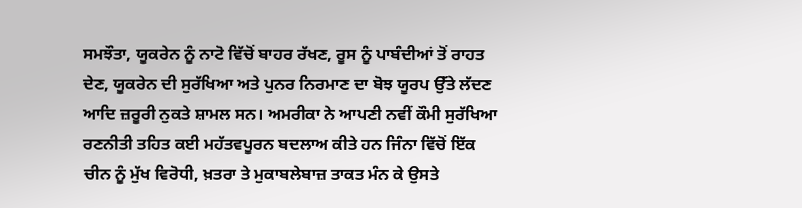ਸਮਝੌਤਾ, ਯੂਕਰੇਨ ਨੂੰ ਨਾਟੋ ਵਿੱਚੋਂ ਬਾਹਰ ਰੱਖਣ, ਰੂਸ ਨੂੰ ਪਾਬੰਦੀਆਂ ਤੋਂ ਰਾਹਤ ਦੇਣ, ਯੂਕਰੇਨ ਦੀ ਸੁਰੱਖਿਆ ਅਤੇ ਪੁਨਰ ਨਿਰਮਾਣ ਦਾ ਬੋਝ ਯੂਰਪ ਉੱਤੇ ਲੱਦਣ ਆਦਿ ਜ਼ਰੂਰੀ ਨੁਕਤੇ ਸ਼ਾਮਲ ਸਨ। ਅਮਰੀਕਾ ਨੇ ਆਪਣੀ ਨਵੀਂ ਕੌਮੀ ਸੁਰੱਖਿਆ ਰਣਨੀਤੀ ਤਹਿਤ ਕਈ ਮਹੱਤਵਪੂਰਨ ਬਦਲਾਅ ਕੀਤੇ ਹਨ ਜਿੰਨਾ ਵਿੱਚੋਂ ਇੱਕ ਚੀਨ ਨੂੰ ਮੁੱਖ ਵਿਰੋਧੀ, ਖ਼ਤਰਾ ਤੇ ਮੁਕਾਬਲੇਬਾਜ਼ ਤਾਕਤ ਮੰਨ ਕੇ ਉਸਤੇ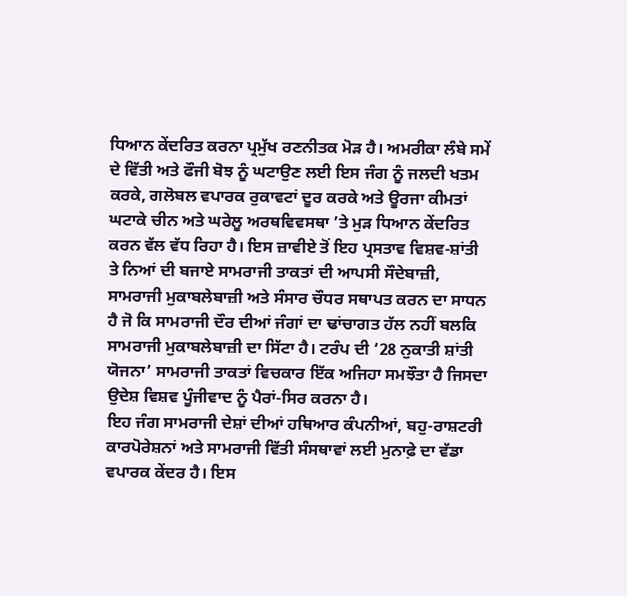ਧਿਆਨ ਕੇਂਦਰਿਤ ਕਰਨਾ ਪ੍ਰਮੁੱਖ ਰਣਨੀਤਕ ਮੋੜ ਹੈ। ਅਮਰੀਕਾ ਲੰਬੇ ਸਮੇਂ ਦੇ ਵਿੱਤੀ ਅਤੇ ਫੌਜੀ ਬੋਝ ਨੂੰ ਘਟਾਉਣ ਲਈ ਇਸ ਜੰਗ ਨੂੰ ਜਲਦੀ ਖਤਮ ਕਰਕੇ, ਗਲੋਬਲ ਵਪਾਰਕ ਰੁਕਾਵਟਾਂ ਦੂਰ ਕਰਕੇ ਅਤੇ ਊਰਜਾ ਕੀਮਤਾਂ ਘਟਾਕੇ ਚੀਨ ਅਤੇ ਘਰੇਲੂ ਅਰਥਵਿਵਸਥਾ ’ਤੇ ਮੁੜ ਧਿਆਨ ਕੇਂਦਰਿਤ ਕਰਨ ਵੱਲ ਵੱਧ ਰਿਹਾ ਹੈ। ਇਸ ਜ਼ਾਵੀਏ ਤੋਂ ਇਹ ਪ੍ਰਸਤਾਵ ਵਿਸ਼ਵ-ਸ਼ਾਂਤੀ ਤੇ ਨਿਆਂ ਦੀ ਬਜਾਏ ਸਾਮਰਾਜੀ ਤਾਕਤਾਂ ਦੀ ਆਪਸੀ ਸੌਦੇਬਾਜ਼ੀ, ਸਾਮਰਾਜੀ ਮੁਕਾਬਲੇਬਾਜ਼ੀ ਅਤੇ ਸੰਸਾਰ ਚੌਧਰ ਸਥਾਪਤ ਕਰਨ ਦਾ ਸਾਧਨ ਹੈ ਜੋ ਕਿ ਸਾਮਰਾਜੀ ਦੌਰ ਦੀਆਂ ਜੰਗਾਂ ਦਾ ਢਾਂਚਾਗਤ ਹੱਲ ਨਹੀਂ ਬਲਕਿ ਸਾਮਰਾਜੀ ਮੁਕਾਬਲੇਬਾਜ਼ੀ ਦਾ ਸਿੱਟਾ ਹੈ। ਟਰੰਪ ਦੀ ‘28 ਨੁਕਾਤੀ ਸ਼ਾਂਤੀ ਯੋਜਨਾ’ ਸਾਮਰਾਜੀ ਤਾਕਤਾਂ ਵਿਚਕਾਰ ਇੱਕ ਅਜਿਹਾ ਸਮਝੌਤਾ ਹੈ ਜਿਸਦਾ ਉਦੇਸ਼ ਵਿਸ਼ਵ ਪੂੰਜੀਵਾਦ ਨੂੰ ਪੈਰਾਂ-ਸਿਰ ਕਰਨਾ ਹੈ।
ਇਹ ਜੰਗ ਸਾਮਰਾਜੀ ਦੇਸ਼ਾਂ ਦੀਆਂ ਹਥਿਆਰ ਕੰਪਨੀਆਂ, ਬਹੁ-ਰਾਸ਼ਟਰੀ ਕਾਰਪੋਰੇਸ਼ਨਾਂ ਅਤੇ ਸਾਮਰਾਜੀ ਵਿੱਤੀ ਸੰਸਥਾਵਾਂ ਲਈ ਮੁਨਾਫ਼ੇ ਦਾ ਵੱਡਾ ਵਪਾਰਕ ਕੇਂਦਰ ਹੈ। ਇਸ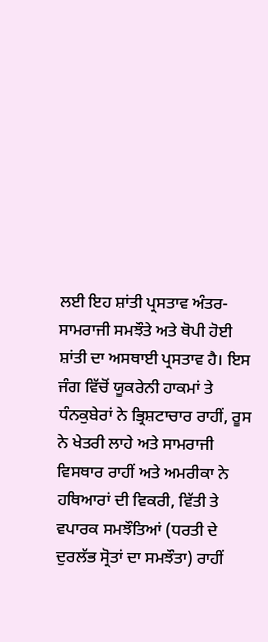ਲਈ ਇਹ ਸ਼ਾਂਤੀ ਪ੍ਰਸਤਾਵ ਅੰਤਰ-ਸਾਮਰਾਜੀ ਸਮਝੌਤੇ ਅਤੇ ਥੋਪੀ ਹੋਈ ਸ਼ਾਂਤੀ ਦਾ ਅਸਥਾਈ ਪ੍ਰਸਤਾਵ ਹੈ। ਇਸ ਜੰਗ ਵਿੱਚੋਂ ਯੂਕਰੇਨੀ ਹਾਕਮਾਂ ਤੇ ਧੰਨਕੁਬੇਰਾਂ ਨੇ ਭ੍ਰਿਸ਼ਟਾਚਾਰ ਰਾਹੀਂ, ਰੂਸ ਨੇ ਖੇਤਰੀ ਲਾਹੇ ਅਤੇ ਸਾਮਰਾਜੀ ਵਿਸਥਾਰ ਰਾਹੀਂ ਅਤੇ ਅਮਰੀਕਾ ਨੇ ਹਥਿਆਰਾਂ ਦੀ ਵਿਕਰੀ, ਵਿੱਤੀ ਤੇ ਵਪਾਰਕ ਸਮਝੌਤਿਆਂ (ਧਰਤੀ ਦੇ ਦੁਰਲੱਭ ਸ੍ਰੋਤਾਂ ਦਾ ਸਮਝੌਤਾ) ਰਾਹੀਂ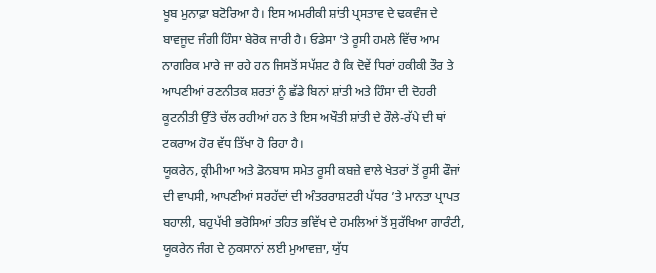ਖੂਬ ਮੁਨਾਫ਼ਾ ਬਟੋਰਿਆ ਹੈ। ਇਸ ਅਮਰੀਕੀ ਸ਼ਾਂਤੀ ਪ੍ਰਸਤਾਵ ਦੇ ਢਕਵੰਜ ਦੇ ਬਾਵਜੂਦ ਜੰਗੀ ਹਿੰਸਾ ਬੇਰੋਕ ਜਾਰੀ ਹੈ। ਓਡੇਸਾ ’ਤੇ ਰੂਸੀ ਹਮਲੇ ਵਿੱਚ ਆਮ ਨਾਗਰਿਕ ਮਾਰੇ ਜਾ ਰਹੇ ਹਨ ਜਿਸਤੋਂ ਸਪੱਸ਼ਟ ਹੈ ਕਿ ਦੋਵੇਂ ਧਿਰਾਂ ਹਕੀਕੀ ਤੌਰ ਤੇ ਆਪਣੀਆਂ ਰਣਨੀਤਕ ਸ਼ਰਤਾਂ ਨੂੰ ਛੱਡੇ ਬਿਨਾਂ ਸ਼ਾਂਤੀ ਅਤੇ ਹਿੰਸਾ ਦੀ ਦੋਹਰੀ ਕੂਟਨੀਤੀ ਉੱਤੇ ਚੱਲ ਰਹੀਆਂ ਹਨ ਤੇ ਇਸ ਅਖੌਤੀ ਸ਼ਾਂਤੀ ਦੇ ਰੌਲੇ-ਰੱਪੇ ਦੀ ਥਾਂ ਟਕਰਾਅ ਹੋਰ ਵੱਧ ਤਿੱਖਾ ਹੋ ਰਿਹਾ ਹੈ।
ਯੂਕਰੇਨ, ਕ੍ਰੀਮੀਆ ਅਤੇ ਡੋਨਬਾਸ ਸਮੇਤ ਰੂਸੀ ਕਬਜ਼ੇ ਵਾਲੇ ਖੇਤਰਾਂ ਤੋਂ ਰੂਸੀ ਫੌਜਾਂ ਦੀ ਵਾਪਸੀ, ਆਪਣੀਆਂ ਸਰਹੱਦਾਂ ਦੀ ਅੰਤਰਰਾਸ਼ਟਰੀ ਪੱਧਰ ’ਤੇ ਮਾਨਤਾ ਪ੍ਰਾਪਤ ਬਹਾਲੀ, ਬਹੁਪੱਖੀ ਭਰੋਸਿਆਂ ਤਹਿਤ ਭਵਿੱਖ ਦੇ ਹਮਲਿਆਂ ਤੋਂ ਸੁਰੱਖਿਆ ਗਾਰੰਟੀ, ਯੂਕਰੇਨ ਜੰਗ ਦੇ ਨੁਕਸਾਨਾਂ ਲਈ ਮੁਆਵਜ਼ਾ, ਯੁੱਧ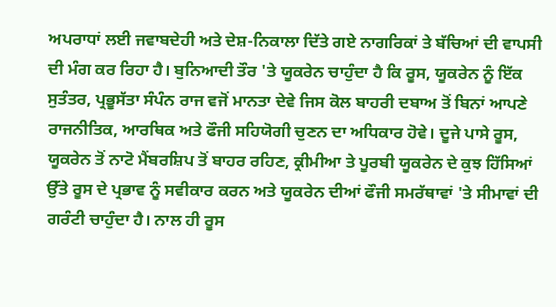ਅਪਰਾਧਾਂ ਲਈ ਜਵਾਬਦੇਹੀ ਅਤੇ ਦੇਸ਼-ਨਿਕਾਲਾ ਦਿੱਤੇ ਗਏ ਨਾਗਰਿਕਾਂ ਤੇ ਬੱਚਿਆਂ ਦੀ ਵਾਪਸੀ ਦੀ ਮੰਗ ਕਰ ਰਿਹਾ ਹੈ। ਬੁਨਿਆਦੀ ਤੌਰ 'ਤੇ ਯੂਕਰੇਨ ਚਾਹੁੰਦਾ ਹੈ ਕਿ ਰੂਸ, ਯੂਕਰੇਨ ਨੂੰ ਇੱਕ ਸੁਤੰਤਰ, ਪ੍ਰਭੂਸੱਤਾ ਸੰਪੰਨ ਰਾਜ ਵਜੋਂ ਮਾਨਤਾ ਦੇਵੇ ਜਿਸ ਕੋਲ ਬਾਹਰੀ ਦਬਾਅ ਤੋਂ ਬਿਨਾਂ ਆਪਣੇ ਰਾਜਨੀਤਿਕ, ਆਰਥਿਕ ਅਤੇ ਫੌਜੀ ਸਹਿਯੋਗੀ ਚੁਣਨ ਦਾ ਅਧਿਕਾਰ ਹੋਵੇ। ਦੂਜੇ ਪਾਸੇ ਰੂਸ, ਯੂਕਰੇਨ ਤੋਂ ਨਾਟੋ ਮੈਂਬਰਸ਼ਿਪ ਤੋਂ ਬਾਹਰ ਰਹਿਣ, ਕ੍ਰੀਮੀਆ ਤੇ ਪੂਰਬੀ ਯੂਕਰੇਨ ਦੇ ਕੁਝ ਹਿੱਸਿਆਂ ਉੱਤੇ ਰੂਸ ਦੇ ਪ੍ਰਭਾਵ ਨੂੰ ਸਵੀਕਾਰ ਕਰਨ ਅਤੇ ਯੂਕਰੇਨ ਦੀਆਂ ਫੌਜੀ ਸਮਰੱਥਾਵਾਂ 'ਤੇ ਸੀਮਾਵਾਂ ਦੀ ਗਰੰਟੀ ਚਾਹੁੰਦਾ ਹੈ। ਨਾਲ ਹੀ ਰੂਸ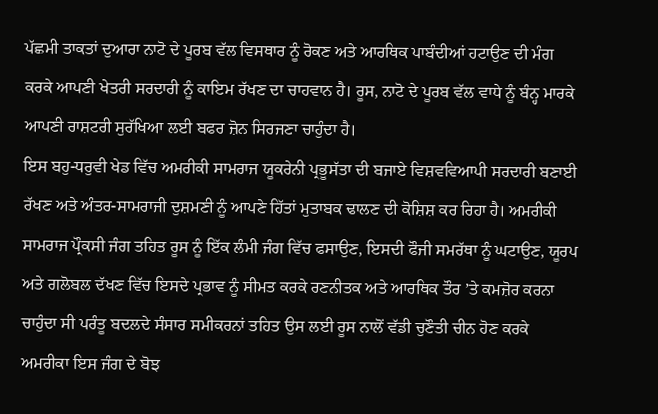ਪੱਛਮੀ ਤਾਕਤਾਂ ਦੁਆਰਾ ਨਾਟੋ ਦੇ ਪੂਰਬ ਵੱਲ ਵਿਸਥਾਰ ਨੂੰ ਰੋਕਣ ਅਤੇ ਆਰਥਿਕ ਪਾਬੰਦੀਆਂ ਹਟਾਉਣ ਦੀ ਮੰਗ ਕਰਕੇ ਆਪਣੀ ਖੇਤਰੀ ਸਰਦਾਰੀ ਨੂੰ ਕਾਇਮ ਰੱਖਣ ਦਾ ਚਾਹਵਾਨ ਹੈ। ਰੂਸ, ਨਾਟੋ ਦੇ ਪੂਰਬ ਵੱਲ ਵਾਧੇ ਨੂੰ ਬੰਨ੍ਹ ਮਾਰਕੇ ਆਪਣੀ ਰਾਸ਼ਟਰੀ ਸੁਰੱਖਿਆ ਲਈ ਬਫਰ ਜ਼ੋਨ ਸਿਰਜਣਾ ਚਾਹੁੰਦਾ ਹੈ।
ਇਸ ਬਹੁ-ਧਰੁਵੀ ਖੇਡ ਵਿੱਚ ਅਮਰੀਕੀ ਸਾਮਰਾਜ ਯੂਕਰੇਨੀ ਪ੍ਰਭੂਸੱਤਾ ਦੀ ਬਜਾਏ ਵਿਸ਼ਵਵਿਆਪੀ ਸਰਦਾਰੀ ਬਣਾਈ ਰੱਖਣ ਅਤੇ ਅੰਤਰ-ਸਾਮਰਾਜੀ ਦੁਸ਼ਮਣੀ ਨੂੰ ਆਪਣੇ ਹਿੱਤਾਂ ਮੁਤਾਬਕ ਢਾਲਣ ਦੀ ਕੋਸ਼ਿਸ਼ ਕਰ ਰਿਹਾ ਹੈ। ਅਮਰੀਕੀ ਸਾਮਰਾਜ ਪ੍ਰੌਕਸੀ ਜੰਗ ਤਹਿਤ ਰੂਸ ਨੂੰ ਇੱਕ ਲੰਮੀ ਜੰਗ ਵਿੱਚ ਫਸਾਉਣ, ਇਸਦੀ ਫੌਜੀ ਸਮਰੱਥਾ ਨੂੰ ਘਟਾਉਣ, ਯੂਰਪ ਅਤੇ ਗਲੋਬਲ ਦੱਖਣ ਵਿੱਚ ਇਸਦੇ ਪ੍ਰਭਾਵ ਨੂੰ ਸੀਮਤ ਕਰਕੇ ਰਣਨੀਤਕ ਅਤੇ ਆਰਥਿਕ ਤੌਰ ’ਤੇ ਕਮਜ਼ੋਰ ਕਰਨਾ ਚਾਹੁੰਦਾ ਸੀ ਪਰੰਤੂ ਬਦਲਦੇ ਸੰਸਾਰ ਸਮੀਕਰਨਾਂ ਤਹਿਤ ਉਸ ਲਈ ਰੂਸ ਨਾਲੋਂ ਵੱਡੀ ਚੁਣੌਤੀ ਚੀਨ ਹੋਣ ਕਰਕੇ ਅਮਰੀਕਾ ਇਸ ਜੰਗ ਦੇ ਬੋਝ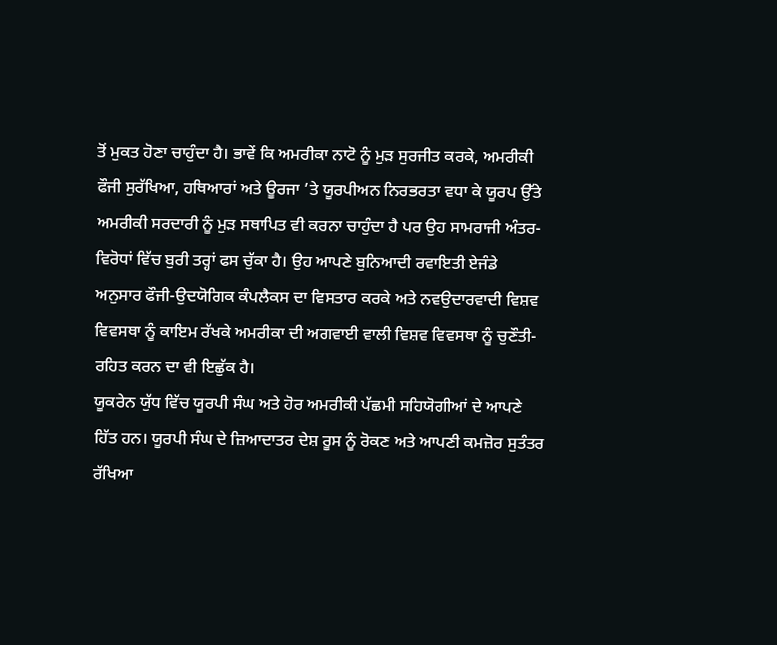ਤੋਂ ਮੁਕਤ ਹੋਣਾ ਚਾਹੁੰਦਾ ਹੈ। ਭਾਵੇਂ ਕਿ ਅਮਰੀਕਾ ਨਾਟੋ ਨੂੰ ਮੁੜ ਸੁਰਜੀਤ ਕਰਕੇ, ਅਮਰੀਕੀ ਫੌਜੀ ਸੁਰੱਖਿਆ, ਹਥਿਆਰਾਂ ਅਤੇ ਊਰਜਾ ’ਤੇ ਯੂਰਪੀਅਨ ਨਿਰਭਰਤਾ ਵਧਾ ਕੇ ਯੂਰਪ ਉੱਤੇ ਅਮਰੀਕੀ ਸਰਦਾਰੀ ਨੂੰ ਮੁੜ ਸਥਾਪਿਤ ਵੀ ਕਰਨਾ ਚਾਹੁੰਦਾ ਹੈ ਪਰ ਉਹ ਸਾਮਰਾਜੀ ਅੰਤਰ-ਵਿਰੋਧਾਂ ਵਿੱਚ ਬੁਰੀ ਤਰ੍ਹਾਂ ਫਸ ਚੁੱਕਾ ਹੈ। ਉਹ ਆਪਣੇ ਬੁਨਿਆਦੀ ਰਵਾਇਤੀ ਏਜੰਡੇ ਅਨੁਸਾਰ ਫੌਜੀ-ਉਦਯੋਗਿਕ ਕੰਪਲੈਕਸ ਦਾ ਵਿਸਤਾਰ ਕਰਕੇ ਅਤੇ ਨਵਉਦਾਰਵਾਦੀ ਵਿਸ਼ਵ ਵਿਵਸਥਾ ਨੂੰ ਕਾਇਮ ਰੱਖਕੇ ਅਮਰੀਕਾ ਦੀ ਅਗਵਾਈ ਵਾਲੀ ਵਿਸ਼ਵ ਵਿਵਸਥਾ ਨੂੰ ਚੁਣੌਤੀ-ਰਹਿਤ ਕਰਨ ਦਾ ਵੀ ਇਛੁੱਕ ਹੈ।
ਯੂਕਰੇਨ ਯੁੱਧ ਵਿੱਚ ਯੂਰਪੀ ਸੰਘ ਅਤੇ ਹੋਰ ਅਮਰੀਕੀ ਪੱਛਮੀ ਸਹਿਯੋਗੀਆਂ ਦੇ ਆਪਣੇ ਹਿੱਤ ਹਨ। ਯੂਰਪੀ ਸੰਘ ਦੇ ਜ਼ਿਆਦਾਤਰ ਦੇਸ਼ ਰੂਸ ਨੂੰ ਰੋਕਣ ਅਤੇ ਆਪਣੀ ਕਮਜ਼ੋਰ ਸੁਤੰਤਰ ਰੱਖਿਆ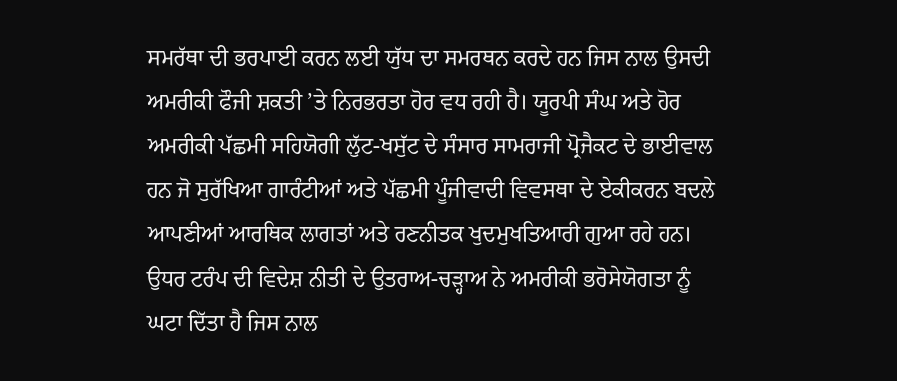ਸਮਰੱਥਾ ਦੀ ਭਰਪਾਈ ਕਰਨ ਲਈ ਯੁੱਧ ਦਾ ਸਮਰਥਨ ਕਰਦੇ ਹਨ ਜਿਸ ਨਾਲ ਉਸਦੀ ਅਮਰੀਕੀ ਫੌਜੀ ਸ਼ਕਤੀ ’ਤੇ ਨਿਰਭਰਤਾ ਹੋਰ ਵਧ ਰਹੀ ਹੈ। ਯੂਰਪੀ ਸੰਘ ਅਤੇ ਹੋਰ ਅਮਰੀਕੀ ਪੱਛਮੀ ਸਹਿਯੋਗੀ ਲੁੱਟ-ਖਸੁੱਟ ਦੇ ਸੰਸਾਰ ਸਾਮਰਾਜੀ ਪ੍ਰੋਜੈਕਟ ਦੇ ਭਾਈਵਾਲ ਹਨ ਜੋ ਸੁਰੱਖਿਆ ਗਾਰੰਟੀਆਂ ਅਤੇ ਪੱਛਮੀ ਪੂੰਜੀਵਾਦੀ ਵਿਵਸਥਾ ਦੇ ਏਕੀਕਰਨ ਬਦਲੇ ਆਪਣੀਆਂ ਆਰਥਿਕ ਲਾਗਤਾਂ ਅਤੇ ਰਣਨੀਤਕ ਖੁਦਮੁਖਤਿਆਰੀ ਗੁਆ ਰਹੇ ਹਨ। ਉਧਰ ਟਰੰਪ ਦੀ ਵਿਦੇਸ਼ ਨੀਤੀ ਦੇ ਉਤਰਾਅ-ਚੜ੍ਹਾਅ ਨੇ ਅਮਰੀਕੀ ਭਰੋਸੇਯੋਗਤਾ ਨੂੰ ਘਟਾ ਦਿੱਤਾ ਹੈ ਜਿਸ ਨਾਲ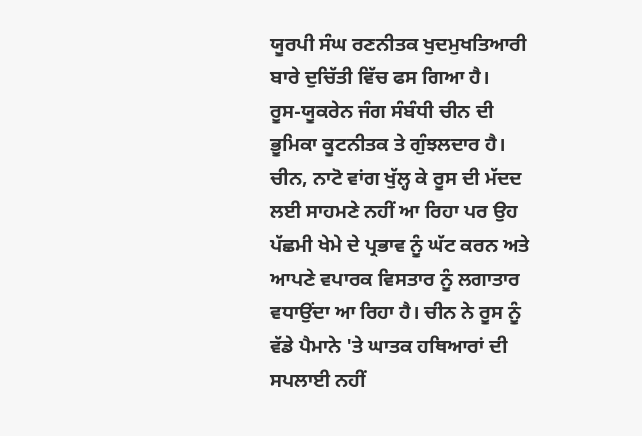ਯੂਰਪੀ ਸੰਘ ਰਣਨੀਤਕ ਖੁਦਮੁਖਤਿਆਰੀ ਬਾਰੇ ਦੁਚਿੱਤੀ ਵਿੱਚ ਫਸ ਗਿਆ ਹੈ।
ਰੂਸ-ਯੂਕਰੇਨ ਜੰਗ ਸੰਬੰਧੀ ਚੀਨ ਦੀ ਭੂਮਿਕਾ ਕੂਟਨੀਤਕ ਤੇ ਗੁੰਝਲਦਾਰ ਹੈ। ਚੀਨ, ਨਾਟੋ ਵਾਂਗ ਖੁੱਲ੍ਹ ਕੇ ਰੂਸ ਦੀ ਮੱਦਦ ਲਈ ਸਾਹਮਣੇ ਨਹੀਂ ਆ ਰਿਹਾ ਪਰ ਉਹ ਪੱਛਮੀ ਖੇਮੇ ਦੇ ਪ੍ਰਭਾਵ ਨੂੰ ਘੱਟ ਕਰਨ ਅਤੇ ਆਪਣੇ ਵਪਾਰਕ ਵਿਸਤਾਰ ਨੂੰ ਲਗਾਤਾਰ ਵਧਾਉਂਦਾ ਆ ਰਿਹਾ ਹੈ। ਚੀਨ ਨੇ ਰੂਸ ਨੂੰ ਵੱਡੇ ਪੈਮਾਨੇ 'ਤੇ ਘਾਤਕ ਹਥਿਆਰਾਂ ਦੀ ਸਪਲਾਈ ਨਹੀਂ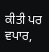ਕੀਤੀ ਪਰ ਵਪਾਰ,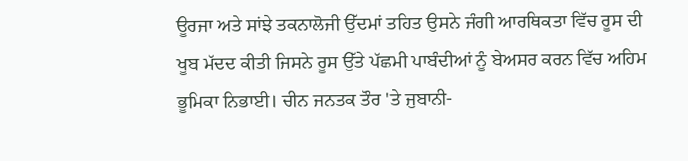ਊਰਜਾ ਅਤੇ ਸਾਂਝੇ ਤਕਨਾਲੋਜੀ ਉੱਦਮਾਂ ਤਹਿਤ ਉਸਨੇ ਜੰਗੀ ਆਰਥਿਕਤਾ ਵਿੱਚ ਰੂਸ ਦੀ ਖੂਬ ਮੱਦਦ ਕੀਤੀ ਜਿਸਨੇ ਰੂਸ ਉੱਤੇ ਪੱਛਮੀ ਪਾਬੰਦੀਆਂ ਨੂੰ ਬੇਅਸਰ ਕਰਨ ਵਿੱਚ ਅਹਿਮ ਭੂਮਿਕਾ ਨਿਭਾਈ। ਚੀਨ ਜਨਤਕ ਤੌਰ 'ਤੇ ਜੁਬਾਨੀ-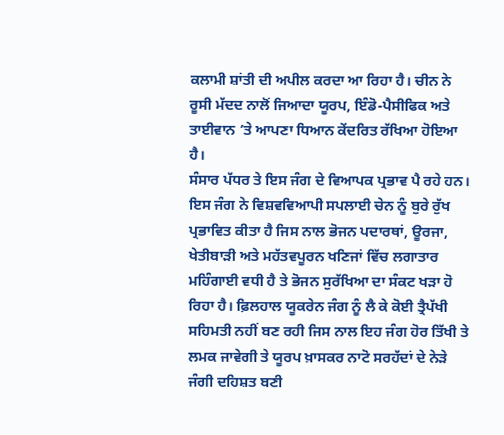ਕਲਾਮੀ ਸ਼ਾਂਤੀ ਦੀ ਅਪੀਲ ਕਰਦਾ ਆ ਰਿਹਾ ਹੈ। ਚੀਨ ਨੇ ਰੂਸੀ ਮੱਦਦ ਨਾਲੋਂ ਜਿਆਦਾ ਯੂਰਪ, ਇੰਡੋ-ਪੈਸੀਫਿਕ ਅਤੇ ਤਾਈਵਾਨ ’ਤੇ ਆਪਣਾ ਧਿਆਨ ਕੇਂਦਰਿਤ ਰੱਖਿਆ ਹੋਇਆ ਹੈ।
ਸੰਸਾਰ ਪੱਧਰ ਤੇ ਇਸ ਜੰਗ ਦੇ ਵਿਆਪਕ ਪ੍ਰਭਾਵ ਪੈ ਰਹੇ ਹਨ। ਇਸ ਜੰਗ ਨੇ ਵਿਸ਼ਵਵਿਆਪੀ ਸਪਲਾਈ ਚੇਨ ਨੂੰ ਬੁਰੇ ਰੁੱਖ ਪ੍ਰਭਾਵਿਤ ਕੀਤਾ ਹੈ ਜਿਸ ਨਾਲ ਭੋਜਨ ਪਦਾਰਥਾਂ, ਊਰਜਾ, ਖੇਤੀਬਾੜੀ ਅਤੇ ਮਹੱਤਵਪੂਰਨ ਖਣਿਜਾਂ ਵਿੱਚ ਲਗਾਤਾਰ ਮਹਿੰਗਾਈ ਵਧੀ ਹੈ ਤੇ ਭੋਜਨ ਸੁਰੱਖਿਆ ਦਾ ਸੰਕਟ ਖੜਾ ਹੋ ਰਿਹਾ ਹੈ। ਫ਼ਿਲਹਾਲ ਯੂਕਰੇਨ ਜੰਗ ਨੂੰ ਲੈ ਕੇ ਕੋਈ ਤ੍ਰੈਪੱਖੀ ਸਹਿਮਤੀ ਨਹੀਂ ਬਣ ਰਹੀ ਜਿਸ ਨਾਲ ਇਹ ਜੰਗ ਹੋਰ ਤਿੱਖੀ ਤੇ ਲਮਕ ਜਾਵੇਗੀ ਤੇ ਯੂਰਪ ਖ਼ਾਸਕਰ ਨਾਟੋ ਸਰਹੱਦਾਂ ਦੇ ਨੇੜੇ ਜੰਗੀ ਦਹਿਸ਼ਤ ਬਣੀ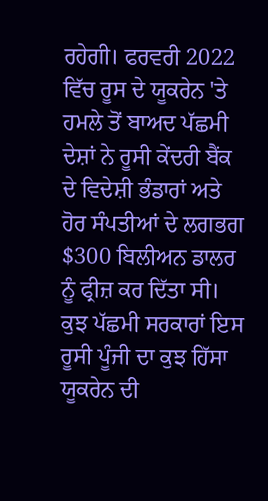ਰਹੇਗੀ। ਫਰਵਰੀ 2022 ਵਿੱਚ ਰੂਸ ਦੇ ਯੂਕਰੇਨ 'ਤੇ ਹਮਲੇ ਤੋਂ ਬਾਅਦ ਪੱਛਮੀ ਦੇਸ਼ਾਂ ਨੇ ਰੂਸੀ ਕੇਂਦਰੀ ਬੈਂਕ ਦੇ ਵਿਦੇਸ਼ੀ ਭੰਡਾਰਾਂ ਅਤੇ ਹੋਰ ਸੰਪਤੀਆਂ ਦੇ ਲਗਭਗ $300 ਬਿਲੀਅਨ ਡਾਲਰ ਨੂੰ ਫ੍ਰੀਜ਼ ਕਰ ਦਿੱਤਾ ਸੀ। ਕੁਝ ਪੱਛਮੀ ਸਰਕਾਰਾਂ ਇਸ ਰੂਸੀ ਪੂੰਜੀ ਦਾ ਕੁਝ ਹਿੱਸਾ ਯੂਕਰੇਨ ਦੀ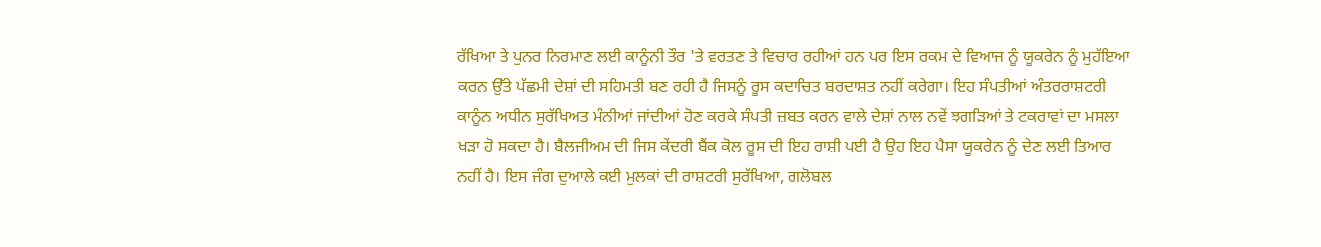ਰੱਖਿਆ ਤੇ ਪੁਨਰ ਨਿਰਮਾਣ ਲਈ ਕਾਨੂੰਨੀ ਤੌਰ 'ਤੇ ਵਰਤਣ ਤੇ ਵਿਚਾਰ ਰਹੀਆਂ ਹਨ ਪਰ ਇਸ ਰਕਮ ਦੇ ਵਿਆਜ ਨੂੰ ਯੂਕਰੇਨ ਨੂੰ ਮੁਹੱਇਆ ਕਰਨ ਉੱਤੇ ਪੱਛਮੀ ਦੇਸ਼ਾਂ ਦੀ ਸਹਿਮਤੀ ਬਣ ਰਹੀ ਹੈ ਜਿਸਨੂੰ ਰੂਸ ਕਦਾਚਿਤ ਬਰਦਾਸ਼ਤ ਨਹੀਂ ਕਰੇਗਾ। ਇਹ ਸੰਪਤੀਆਂ ਅੰਤਰਰਾਸ਼ਟਰੀ ਕਾਨੂੰਨ ਅਧੀਨ ਸੁਰੱਖਿਅਤ ਮੰਨੀਆਂ ਜਾਂਦੀਆਂ ਹੋਣ ਕਰਕੇ ਸੰਪਤੀ ਜ਼ਬਤ ਕਰਨ ਵਾਲੇ ਦੇਸ਼ਾਂ ਨਾਲ ਨਵੇਂ ਝਗੜਿਆਂ ਤੇ ਟਕਰਾਵਾਂ ਦਾ ਮਸਲਾ ਖੜਾ ਹੋ ਸਕਦਾ ਹੈ। ਬੈਲਜੀਅਮ ਦੀ ਜਿਸ ਕੇਂਦਰੀ ਬੈਂਕ ਕੋਲ ਰੂਸ ਦੀ ਇਹ ਰਾਸ਼ੀ ਪਈ ਹੈ ਉਹ ਇਹ ਪੈਸਾ ਯੂਕਰੇਨ ਨੂੰ ਦੇਣ ਲਈ ਤਿਆਰ ਨਹੀਂ ਹੈ। ਇਸ ਜੰਗ ਦੁਆਲੇ ਕਈ ਮੁਲਕਾਂ ਦੀ ਰਾਸ਼ਟਰੀ ਸੁਰੱਖਿਆ, ਗਲੋਬਲ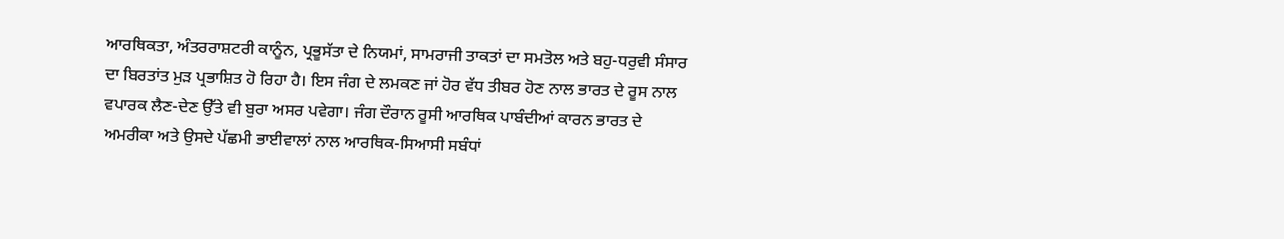ਆਰਥਿਕਤਾ, ਅੰਤਰਰਾਸ਼ਟਰੀ ਕਾਨੂੰਨ, ਪ੍ਰਭੂਸੱਤਾ ਦੇ ਨਿਯਮਾਂ, ਸਾਮਰਾਜੀ ਤਾਕਤਾਂ ਦਾ ਸਮਤੋਲ ਅਤੇ ਬਹੁ-ਧਰੁਵੀ ਸੰਸਾਰ ਦਾ ਬਿਰਤਾਂਤ ਮੁੜ ਪ੍ਰਭਾਸ਼ਿਤ ਹੋ ਰਿਹਾ ਹੈ। ਇਸ ਜੰਗ ਦੇ ਲਮਕਣ ਜਾਂ ਹੋਰ ਵੱਧ ਤੀਬਰ ਹੋਣ ਨਾਲ ਭਾਰਤ ਦੇ ਰੂਸ ਨਾਲ ਵਪਾਰਕ ਲੈਣ-ਦੇਣ ਉੱਤੇ ਵੀ ਬੁਰਾ ਅਸਰ ਪਵੇਗਾ। ਜੰਗ ਦੌਰਾਨ ਰੂਸੀ ਆਰਥਿਕ ਪਾਬੰਦੀਆਂ ਕਾਰਨ ਭਾਰਤ ਦੇ ਅਮਰੀਕਾ ਅਤੇ ਉਸਦੇ ਪੱਛਮੀ ਭਾਈਵਾਲਾਂ ਨਾਲ ਆਰਥਿਕ-ਸਿਆਸੀ ਸਬੰਧਾਂ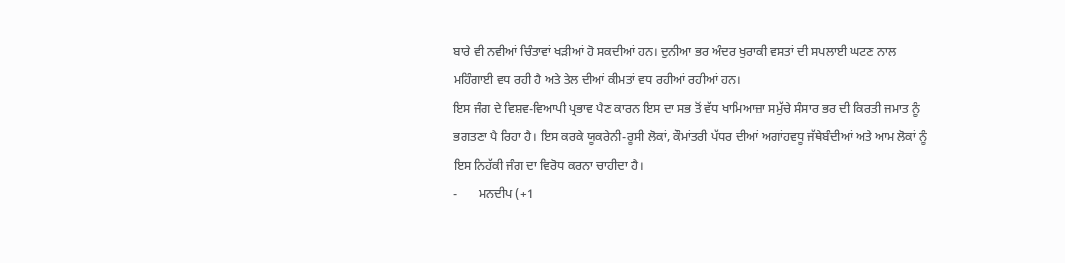ਬਾਰੇ ਵੀ ਨਵੀਆਂ ਚਿੰਤਾਵਾਂ ਖੜੀਆਂ ਹੋ ਸਕਦੀਆਂ ਹਨ। ਦੁਨੀਆ ਭਰ ਅੰਦਰ ਖੁਰਾਕੀ ਵਸਤਾਂ ਦੀ ਸਪਲਾਈ ਘਟਣ ਨਾਲ ਮਹਿੰਗਾਈ ਵਧ ਰਹੀ ਹੈ ਅਤੇ ਤੇਲ ਦੀਆਂ ਕੀਮਤਾਂ ਵਧ ਰਹੀਆਂ ਰਹੀਆਂ ਹਨ।
ਇਸ ਜੰਗ ਦੇ ਵਿਸ਼ਵ-ਵਿਆਪੀ ਪ੍ਰਭਾਵ ਪੈਣ ਕਾਰਨ ਇਸ ਦਾ ਸਭ ਤੋਂ ਵੱਧ ਖਾਮਿਆਜ਼ਾ ਸਮੁੱਚੇ ਸੰਸਾਰ ਭਰ ਦੀ ਕਿਰਤੀ ਜਮਾਤ ਨੂੰ ਭਗਤਣਾ ਪੈ ਰਿਹਾ ਹੈ। ਇਸ ਕਰਕੇ ਯੂਕਰੇਨੀ-ਰੂਸੀ ਲੋਕਾਂ, ਕੌਮਾਂਤਰੀ ਪੱਧਰ ਦੀਆਂ ਅਗਾਂਹਵਧੂ ਜੱਥੇਬੰਦੀਆਂ ਅਤੇ ਆਮ ਲੋਕਾਂ ਨੂੰ ਇਸ ਨਿਹੱਕੀ ਜੰਗ ਦਾ ਵਿਰੋਧ ਕਰਨਾ ਚਾਹੀਦਾ ਹੈ।
-       ਮਨਦੀਪ (+1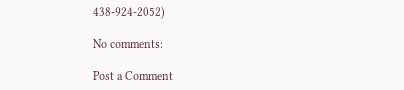438-924-2052)

No comments:

Post a Comment